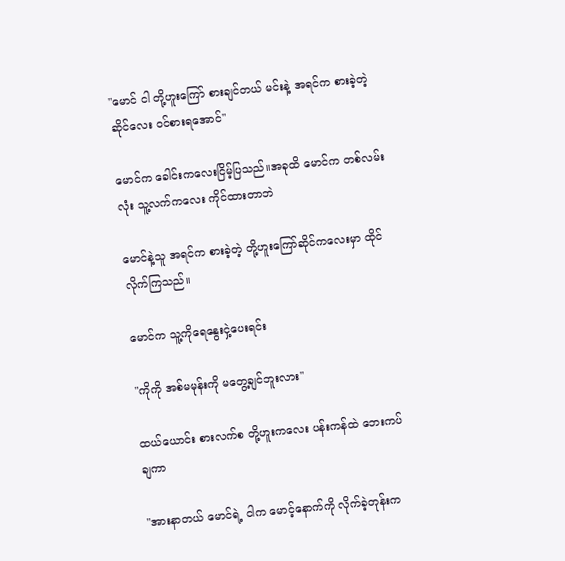"မောင် ငါ တို့ဟူးကြော် စားချင်တယ် မင်းနဲ့ အရင်က စားခဲ့တဲ့ ဆိုင်လေး ဝင်စားရအောင်"

မောင်က ခေါင်းကလေးငြိမ့်ပြသည်။အခုထိ မောင်က တစ်လမ်းလုံး သူ့လက်ကလေး ကိုင်ထားတာဘဲ

မောင်နဲ့သူ အရင်က စားခဲ့တဲ့ တို့ဟူးကြော်ဆိုင်ကလေးမှာ ထိုင်လိုက်ကြသည်။

မောင်က သူ့ကိုရေနွေးငှဲ့ပေးရင်း

"ကိုကို အစ်မမုန်းကို မတွေ့ချင်ဘူးလား"

ထယ်ယောင်း စားလက်စ တို့ဟူးကလေး ပန်းကန်ထဲ ဘေးကပ်ချကာ

"အားနာတယ် မောင်ရဲ့ ငါက မောင့်နောက်ကို လိုက်ခဲ့တုန်းက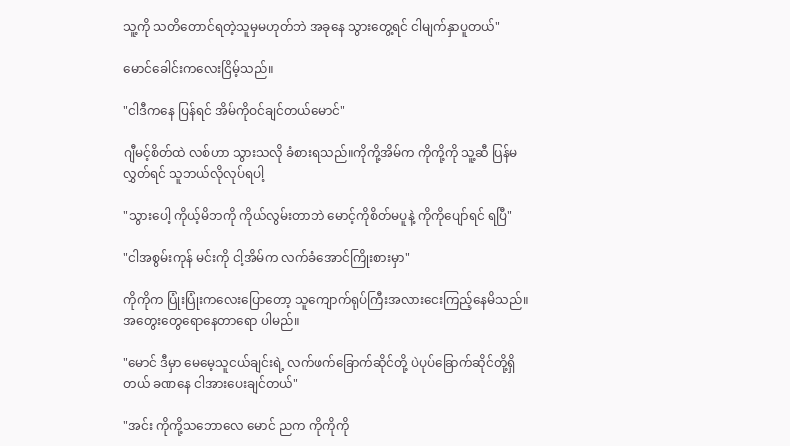သူ့ကို သတိတောင်ရတဲ့သူမှမဟုတ်ဘဲ အခုနေ သွားတွေ့ရင် ငါမျက်နှာပူတယ်"

မောင်ခေါင်းကလေးငြိမ့်သည်။

"ငါဒီကနေ ပြန်ရင် အိမ်ကိုဝင်ချင်တယ်မောင်"

ဂျီမင့်စိတ်ထဲ လစ်ဟာ သွားသလို ခံစားရသည်။ကိုကို့အိမ်က ကိုကို့ကို သူ့ဆီ ပြန်မလွှတ်ရင် သူဘယ်လိုလုပ်ရပါ့

"သွားပေါ့ ကိုယ့်မိဘကို ကိုယ်လွမ်းတာဘဲ မောင့်ကိုစိတ်မပူနဲ့ ကိုကိုပျော်ရင် ရပြီ"

"ငါအစွမ်းကုန် မင်းကို ငါ့အိမ်က လက်ခံအောင်ကြိုးစားမှာ"

ကိုကိုက ပြုံးပြုံးကလေးပြောတော့ သူကျောက်ရုပ်ကြီးအလားငေးကြည့်နေမိသည်။အတွေးတွေရောနေတာရော ပါမည်။

"မောင် ဒီမှာ မေမေ့သူငယ်ချင်းရဲ့ လက်ဖက်ခြောက်ဆိုင်တို့ ပဲပုပ်ခြောက်ဆိုင်တို့ရှိတယ် ခဏနေ ငါအားပေးချင်တယ်"

"အင်း ကိုကို့သဘောလေ မောင် ညက ကိုကိုကို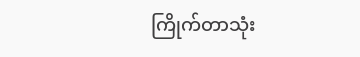ကြိုက်တာသုံး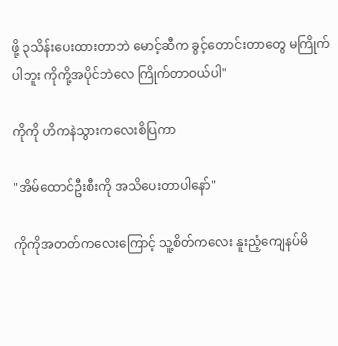ဖို့ ၃သိန်းပေးထားတာဘဲ မောင့်ဆီက ခွင့်တောင်းတာတွေ မကြိုက်ပါဘူး ကိုကို့အပိုင်ဘဲလေ ကြိုက်တာဝယ်ပါ"

ကိုကို ဟိကနဲသွားကလေးစိပြကာ

"အိမ်ထောင်ဦးစီးကို အသိပေးတာပါနော်"

ကိုကိုအတတ်ကလေးကြောင့် သူ့စိတ်ကလေး နူးညံ့ကျေနပ်မိ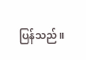ပြန်သည်။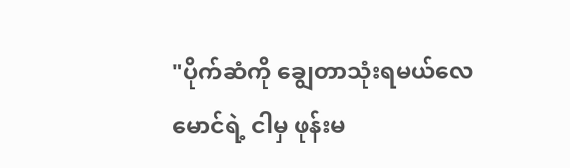"ပိုက်ဆံကို ချွေတာသုံးရမယ်လေမောင်ရဲ့ ငါမှ ဖုန်းမ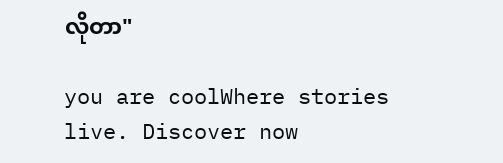လိုတာ"

you are coolWhere stories live. Discover now